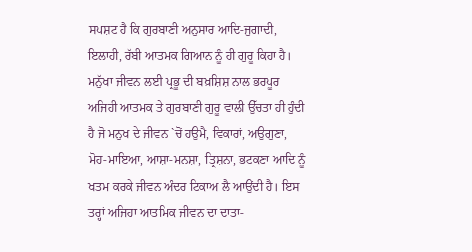ਸਪਸ਼ਟ ਹੈ ਕਿ ਗੁਰਬਾਣੀ ਅਨੁਸਾਰ ਆਦਿ-ਜੁਗਾਦੀ, ਇਲਾਹੀ, ਰੱਬੀ ਆਤਮਕ ਗਿਆਨ ਨੂੰ ਹੀ ਗੁਰੂ ਕਿਹਾ ਹੈ। ਮਨੁੱਖਾ ਜੀਵਨ ਲਈ ਪ੍ਰਭੂ ਦੀ ਬਖ਼ਸ਼ਿਸ਼ ਨਾਲ ਭਰਪੂਰ ਅਜਿਹੀ ਆਤਮਕ ਤੇ ਗੁਰਬਾਣੀ ਗੁਰੂ ਵਾਲੀ ਉੱਚਤਾ ਹੀ ਹੁੰਦੀ ਹੈ ਜੋ ਮਨੁਖ ਦੇ ਜੀਵਨ `ਚੋਂ ਹਉਮੈ, ਵਿਕਾਰਾਂ, ਅਉਗੁਣਾ, ਮੋਹ-ਮਾਇਆ, ਆਸ਼ਾ-ਮਨਸ਼ਾ, ਤ੍ਰਿਸ਼ਨਾ, ਭਟਕਣਾ ਆਦਿ ਨੂੰ ਖਤਮ ਕਰਕੇ ਜੀਵਨ ਅੰਦਰ ਟਿਕਾਅ ਲੈ ਆਉਂਦੀ ਹੈ। ਇਸ ਤਰ੍ਹਾਂ ਅਜਿਹਾ ਆਤਮਿਕ ਜੀਵਨ ਦਾ ਦਾਤਾ-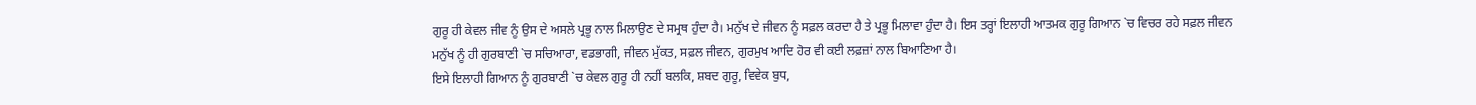ਗੁਰੂ ਹੀ ਕੇਵਲ ਜੀਵ ਨੂੰ ਉਸ ਦੇ ਅਸਲੇ ਪ੍ਰਭੂ ਨਾਲ ਮਿਲਾਉਣ ਦੇ ਸਮ੍ਰਥ ਹੁੰਦਾ ਹੈ। ਮਨੁੱਖ ਦੇ ਜੀਵਨ ਨੂੰ ਸਫ਼ਲ ਕਰਦਾ ਹੈ ਤੇ ਪ੍ਰਭੂ ਮਿਲਾਵਾ ਹੁੰਦਾ ਹੈ। ਇਸ ਤਰ੍ਹਾਂ ਇਲਾਹੀ ਆਤਮਕ ਗੁਰੂ ਗਿਆਨ `ਚ ਵਿਚਰ ਰਹੇ ਸਫ਼ਲ ਜੀਵਨ ਮਨੁੱਖ ਨੂੰ ਹੀ ਗੁਰਬਾਣੀ `ਚ ਸਚਿਆਰਾ, ਵਡਭਾਗੀ, ਜੀਵਨ ਮੁੱਕਤ, ਸਫ਼ਲ ਜੀਵਨ, ਗੁਰਮੁਖ ਆਦਿ ਹੋਰ ਵੀ ਕਈ ਲਫ਼ਜ਼ਾਂ ਨਾਲ ਬਿਆਣਿਆ ਹੈ।
ਇਸੇ ਇਲਾਹੀ ਗਿਆਨ ਨੂੰ ਗੁਰਬਾਣੀ `ਚ ਕੇਵਲ ਗੁਰੂ ਹੀ ਨਹੀਂ ਬਲਕਿ, ਸ਼ਬਦ ਗੁਰੂ, ਵਿਵੇਕ ਬੁਧ,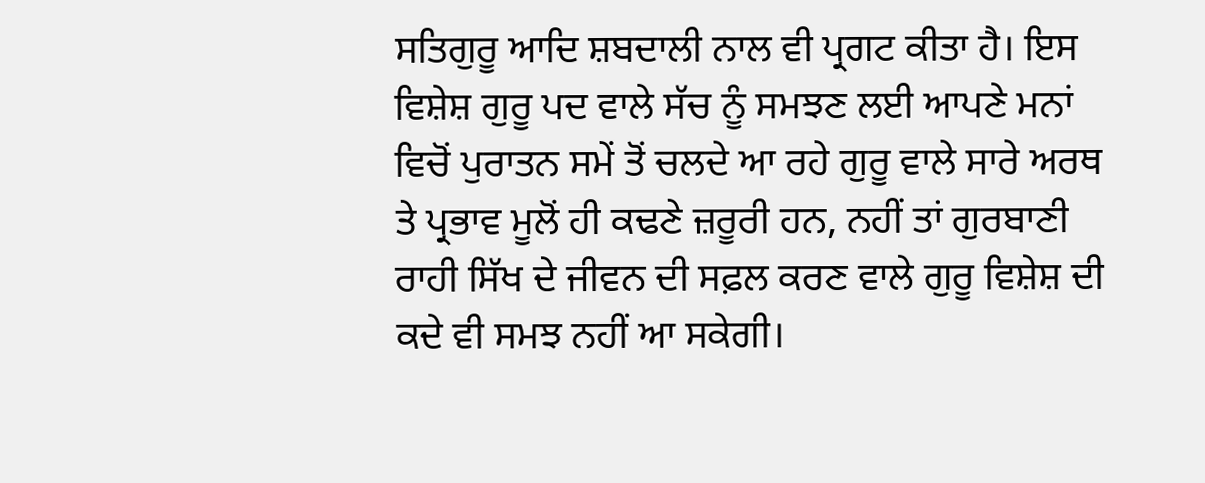ਸਤਿਗੁਰੂ ਆਦਿ ਸ਼ਬਦਾਲੀ ਨਾਲ ਵੀ ਪ੍ਰਗਟ ਕੀਤਾ ਹੈ। ਇਸ ਵਿਸ਼ੇਸ਼ ਗੁਰੂ ਪਦ ਵਾਲੇ ਸੱਚ ਨੂੰ ਸਮਝਣ ਲਈ ਆਪਣੇ ਮਨਾਂ ਵਿਚੋਂ ਪੁਰਾਤਨ ਸਮੇਂ ਤੋਂ ਚਲਦੇ ਆ ਰਹੇ ਗੁਰੂ ਵਾਲੇ ਸਾਰੇ ਅਰਥ ਤੇ ਪ੍ਰਭਾਵ ਮੂਲੋਂ ਹੀ ਕਢਣੇ ਜ਼ਰੂਰੀ ਹਨ, ਨਹੀਂ ਤਾਂ ਗੁਰਬਾਣੀ ਰਾਹੀ ਸਿੱਖ ਦੇ ਜੀਵਨ ਦੀ ਸਫ਼ਲ ਕਰਣ ਵਾਲੇ ਗੁਰੂ ਵਿਸ਼ੇਸ਼ ਦੀ ਕਦੇ ਵੀ ਸਮਝ ਨਹੀਂ ਆ ਸਕੇਗੀ।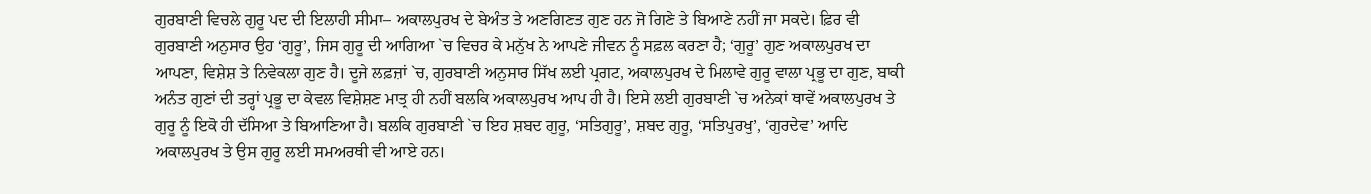ਗੁਰਬਾਣੀ ਵਿਚਲੇ ਗੁਰੂ ਪਦ ਦੀ ਇਲਾਹੀ ਸੀਮਾ– ਅਕਾਲਪੁਰਖ ਦੇ ਬੇਅੰਤ ਤੇ ਅਣਗਿਣਤ ਗੁਣ ਹਨ ਜੋ ਗਿਣੇ ਤੇ ਬਿਆਣੇ ਨਹੀਂ ਜਾ ਸਕਦੇ। ਫ਼ਿਰ ਵੀ ਗੁਰਬਾਣੀ ਅਨੁਸਾਰ ਉਹ ‘ਗੁਰੂ’, ਜਿਸ ਗੁਰੂ ਦੀ ਆਗਿਆ `ਚ ਵਿਚਰ ਕੇ ਮਨੁੱਖ ਨੇ ਆਪਣੇ ਜੀਵਨ ਨੂੰ ਸਫ਼ਲ ਕਰਣਾ ਹੈ; ‘ਗੁਰੂ’ ਗੁਣ ਅਕਾਲਪੁਰਖ ਦਾ ਆਪਣਾ, ਵਿਸ਼ੇਸ਼ ਤੇ ਨਿਵੇਕਲਾ ਗੁਣ ਹੈ। ਦੂਜੇ ਲਫ਼ਜ਼ਾਂ `ਚ, ਗੁਰਬਾਣੀ ਅਨੁਸਾਰ ਸਿੱਖ ਲਈ ਪ੍ਰਗਟ, ਅਕਾਲਪੁਰਖ ਦੇ ਮਿਲਾਵੇ ਗੁਰੂ ਵਾਲਾ ਪ੍ਰਭੂ ਦਾ ਗੁਣ, ਬਾਕੀ ਅਨੰਤ ਗੁਣਾਂ ਦੀ ਤਰ੍ਹਾਂ ਪ੍ਰਭੂ ਦਾ ਕੇਵਲ ਵਿਸ਼ੇਸ਼ਣ ਮਾਤ੍ਰ ਹੀ ਨਹੀਂ ਬਲਕਿ ਅਕਾਲਪੁਰਖ ਆਪ ਹੀ ਹੈ। ਇਸੇ ਲਈ ਗੁਰਬਾਣੀ `ਚ ਅਨੇਕਾਂ ਥਾਵੇਂ ਅਕਾਲਪੁਰਖ ਤੇ ਗੁਰੂ ਨੂੰ ਇਕੋ ਹੀ ਦੱਸਿਆ ਤੇ ਬਿਆਣਿਆ ਹੈ। ਬਲਕਿ ਗੁਰਬਾਣੀ `ਚ ਇਹ ਸ਼ਬਦ ਗੁਰੂ, ‘ਸਤਿਗੁਰੂ’, ਸ਼ਬਦ ਗੁਰੂ, ‘ਸਤਿਪੁਰਖੁ’, ‘ਗੁਰਦੇਵ’ ਆਦਿ ਅਕਾਲਪੁਰਖ ਤੇ ਉਸ ਗੁਰੂ ਲਈ ਸਮਅਰਥੀ ਵੀ ਆਏ ਹਨ।